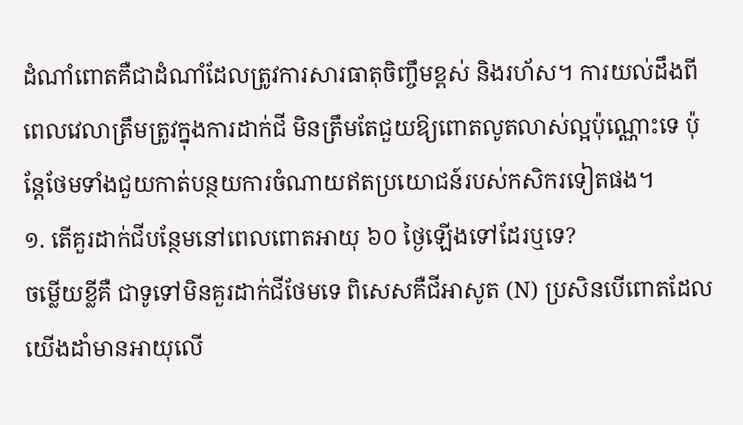ដំណាំពោតគឺជាដំណាំដែលត្រូវការសារធាតុចិញ្ចឹមខ្ពស់ និងរហ័ស។ ការយល់ដឹងពីពេលវេលាត្រឹមត្រូវក្នុងការដាក់ជី មិនត្រឹមតែជួយឱ្យពោតលូតលាស់ល្អប៉ុណ្ណោះទេ ប៉ុន្តែថែមទាំងជួយកាត់បន្ថយការចំណាយឥតប្រយោជន៍របស់កសិករទៀតផង។
១. តើគួរដាក់ជីបន្ថែមនៅពេលពោតអាយុ ៦០ ថ្ងៃឡើងទៅដែរឬទេ?
ចម្លើយខ្លីគឺ ជាទូទៅមិនគួរដាក់ជីថែមទេ ពិសេសគឺជីអាសូត (N) ប្រសិនបើពោតដែលយើងដាំមានអាយុលើ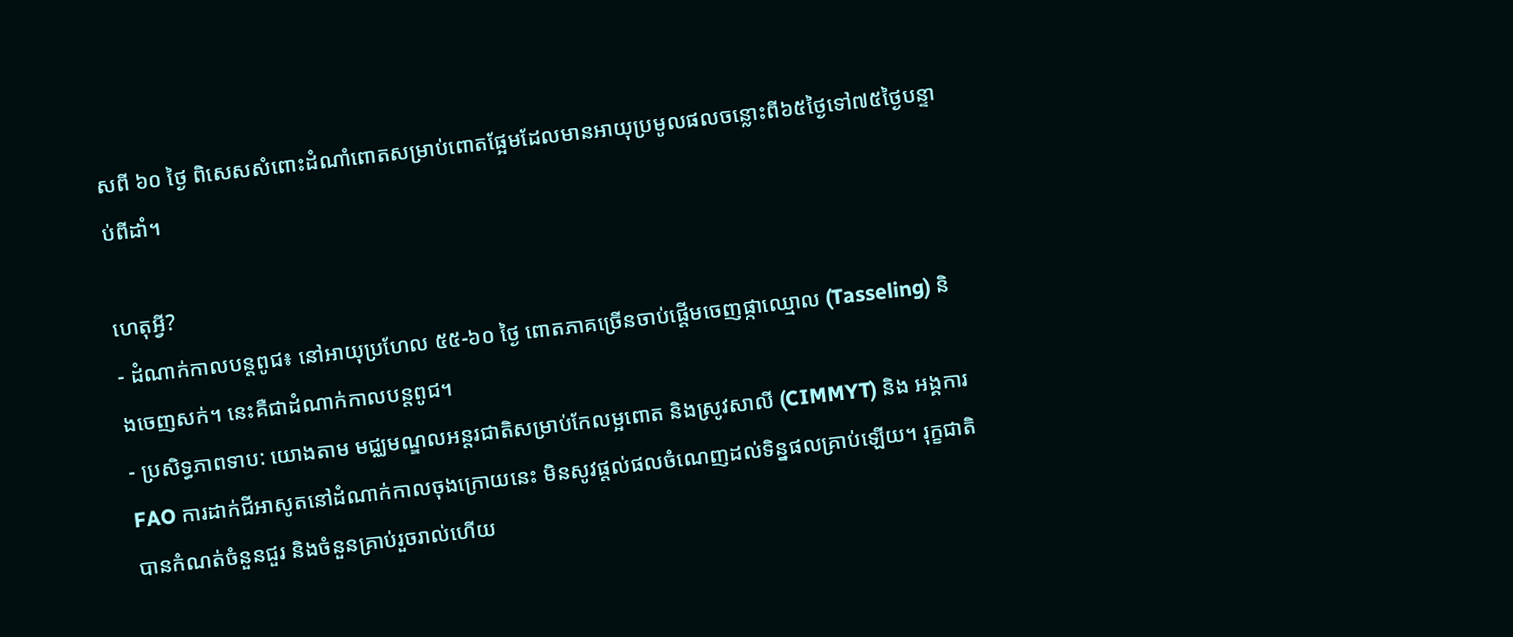សពី ៦០ ថ្ងៃ ពិសេសសំពោះដំណាំពោតសម្រាប់ពោតផ្អែមដែលមានអាយុប្រមូលផលចន្លោះពី៦៥ថ្ងៃទៅ៧៥ថ្ងៃបន្ទាប់ពីដាំ។

ហេតុអ្វី?
- ដំណាក់កាលបន្តពូជ៖ នៅអាយុប្រហែល ៥៥-៦០ ថ្ងៃ ពោតភាគច្រើនចាប់ផ្តើមចេញផ្កាឈ្មោល (Tasseling) និងចេញសក់។ នេះគឺជាដំណាក់កាលបន្តពូជ។
- ប្រសិទ្ធភាពទាប: យោងតាម មជ្ឈមណ្ឌលអន្តរជាតិសម្រាប់កែលម្អពោត និងស្រូវសាលី (CIMMYT) និង អង្គការ FAO ការដាក់ជីអាសូតនៅដំណាក់កាលចុងក្រោយនេះ មិនសូវផ្តល់ផលចំណេញដល់ទិន្នផលគ្រាប់ឡើយ។ រុក្ខជាតិបានកំណត់ចំនួនជួរ និងចំនួនគ្រាប់រួចរាល់ហើយ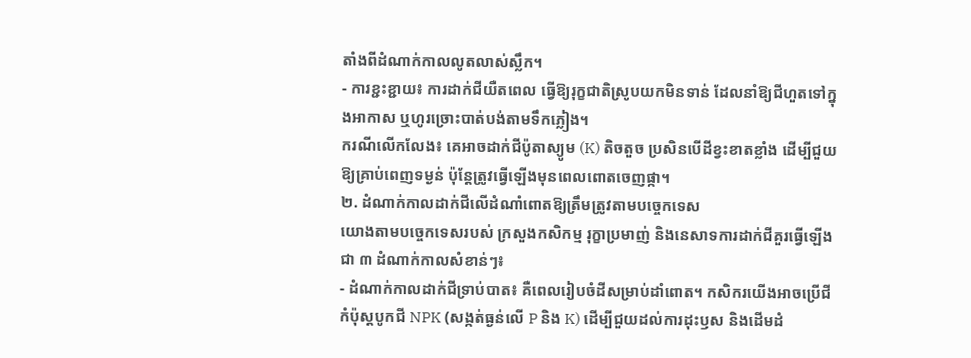តាំងពីដំណាក់កាលលូតលាស់ស្លឹក។
- ការខ្ជះខ្ជាយ៖ ការដាក់ជីយឺតពេល ធ្វើឱ្យរុក្ខជាតិស្រូបយកមិនទាន់ ដែលនាំឱ្យជីហួតទៅក្នុងអាកាស ឬហូរច្រោះបាត់បង់តាមទឹកភ្លៀង។
ករណីលើកលែង៖ គេអាចដាក់ជីប៉ូតាស្យូម (K) តិចតួច ប្រសិនបើដីខ្វះខាតខ្លាំង ដើម្បីជួយឱ្យគ្រាប់ពេញទម្ងន់ ប៉ុន្តែត្រូវធ្វើឡើងមុនពេលពោតចេញផ្កា។
២. ដំណាក់កាលដាក់ជីលើដំណាំពោតឱ្យត្រឹមត្រូវតាមបច្ចេកទេស
យោងតាមបច្ចេកទេសរបស់ ក្រសួងកសិកម្ម រុក្ខាប្រមាញ់ និងនេសាទការដាក់ជីគួរធ្វើឡើងជា ៣ ដំណាក់កាលសំខាន់ៗ៖
- ដំណាក់កាលដាក់ជីទ្រាប់បាត៖ គឺពេលរៀបចំដីសម្រាប់ដាំពោត។ កសិករយើងអាចប្រើជីកំប៉ុស្តបូកជី NPK (សង្កត់ធ្ងន់លើ P និង K) ដើម្បីជួយដល់ការដុះឫស និងដើមដំ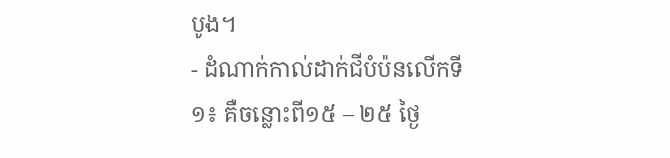បូង។
- ដំណាក់កាល់ដាក់ជីបំប៉នលើកទី១៖ គឺចន្លោះពី១៥ – ២៥ ថ្ងៃ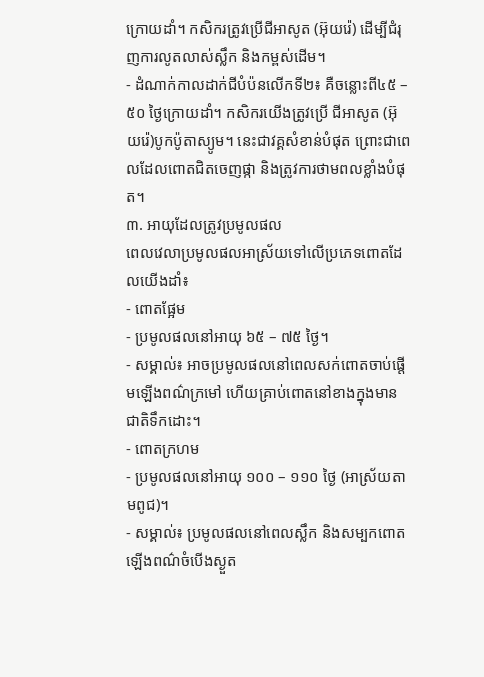ក្រោយដាំ។ កសិករត្រូវប្រើជីអាសូត (អ៊ុយរ៉េ) ដើម្បីជំរុញការលូតលាស់ស្លឹក និងកម្ពស់ដើម។
- ដំណាក់កាលដាក់ជីបំប៉នលើកទី២៖ គឺចន្លោះពី៤៥ – ៥០ ថ្ងៃក្រោយដាំ។ កសិករយើងត្រូវប្រើ ជីអាសូត (អ៊ុយរ៉េ)បូកប៉ូតាស្យូម។ នេះជាវគ្គសំខាន់បំផុត ព្រោះជាពេលដែលពោតជិតចេញផ្កា និងត្រូវការថាមពលខ្លាំងបំផុត។
៣. អាយុដែលត្រូវប្រមូលផល
ពេលវេលាប្រមូលផលអាស្រ័យទៅលើប្រភេទពោតដែលយើងដាំ៖
- ពោតផ្អែម
- ប្រមូលផលនៅអាយុ ៦៥ – ៧៥ ថ្ងៃ។
- សម្គាល់៖ អាចប្រមូលផលនៅពេលសក់ពោតចាប់ផ្តើមឡើងពណ៌ក្រមៅ ហើយគ្រាប់ពោតនៅខាងក្នុងមានជាតិទឹកដោះ។
- ពោតក្រហម
- ប្រមូលផលនៅអាយុ ១០០ – ១១០ ថ្ងៃ (អាស្រ័យតាមពូជ)។
- សម្គាល់៖ ប្រមូលផលនៅពេលស្លឹក និងសម្បកពោតឡើងពណ៌ចំបើងស្ងួត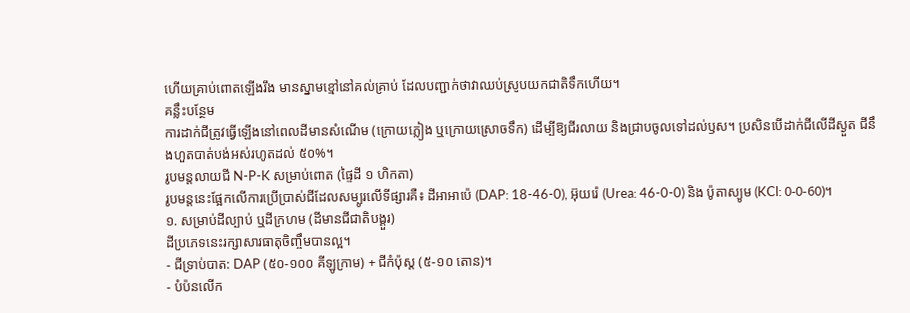ហើយគ្រាប់ពោតឡើងរឹង មានស្នាមខ្មៅនៅគល់គ្រាប់ ដែលបញ្ជាក់ថាវាឈប់ស្រូបយកជាតិទឹកហើយ។
គន្លឹះបន្ថែម
ការដាក់ជីត្រូវធ្វើឡើងនៅពេលដីមានសំណើម (ក្រោយភ្លៀង ឬក្រោយស្រោចទឹក) ដើម្បីឱ្យជីរលាយ និងជ្រាបចូលទៅដល់ឫស។ ប្រសិនបើដាក់ជីលើដីស្ងួត ជីនឹងហួតបាត់បង់អស់រហូតដល់ ៥០%។
រូបមន្តលាយជី N-P-K សម្រាប់ពោត (ផ្ទៃដី ១ ហិកតា)
រូបមន្តនេះផ្អែកលើការប្រើប្រាស់ជីដែលសម្បូរលើទីផ្សារគឺ៖ ដីអាអាប៉េ (DAP: 18-46-0), អ៊ុយរ៉េ (Urea: 46-0-0) និង ប៉ូតាស្យូម (KCl: 0-0-60)។
១. សម្រាប់ដីល្បាប់ ឬដីក្រហម (ដីមានជីជាតិបង្គួរ)
ដីប្រភេទនេះរក្សាសារធាតុចិញ្ចឹមបានល្អ។
- ជីទ្រាប់បាត: DAP (៥០-១០០ គីឡូក្រាម) + ជីកំប៉ុស្ត (៥-១០ តោន)។
- បំប៉នលើក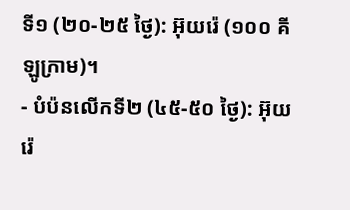ទី១ (២០-២៥ ថ្ងៃ): អ៊ុយរ៉េ (១០០ គីឡូក្រាម)។
- បំប៉នលើកទី២ (៤៥-៥០ ថ្ងៃ): អ៊ុយរ៉េ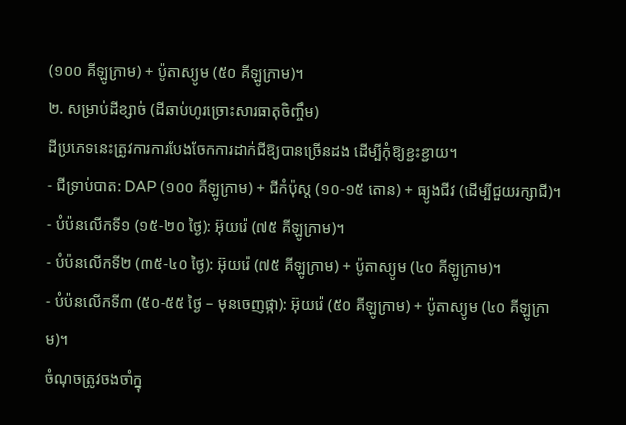(១០០ គីឡូក្រាម) + ប៉ូតាស្យូម (៥០ គីឡូក្រាម)។
២. សម្រាប់ដីខ្សាច់ (ដីឆាប់ហូរច្រោះសារធាតុចិញ្ចឹម)
ដីប្រភេទនេះត្រូវការការបែងចែកការដាក់ជីឱ្យបានច្រើនដង ដើម្បីកុំឱ្យខ្ជះខ្ជាយ។
- ជីទ្រាប់បាត: DAP (១០០ គីឡូក្រាម) + ជីកំប៉ុស្ត (១០-១៥ តោន) + ធ្យូងជីវ (ដើម្បីជួយរក្សាជី)។
- បំប៉នលើកទី១ (១៥-២០ ថ្ងៃ): អ៊ុយរ៉េ (៧៥ គីឡូក្រាម)។
- បំប៉នលើកទី២ (៣៥-៤០ ថ្ងៃ): អ៊ុយរ៉េ (៧៥ គីឡូក្រាម) + ប៉ូតាស្យូម (៤០ គីឡូក្រាម)។
- បំប៉នលើកទី៣ (៥០-៥៥ ថ្ងៃ – មុនចេញផ្កា): អ៊ុយរ៉េ (៥០ គីឡូក្រាម) + ប៉ូតាស្យូម (៤០ គីឡូក្រាម)។
ចំណុចត្រូវចងចាំក្នុ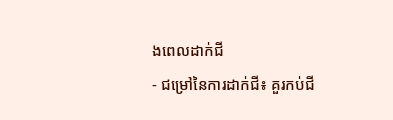ងពេលដាក់ជី
- ជម្រៅនៃការដាក់ជី៖ គួរកប់ជី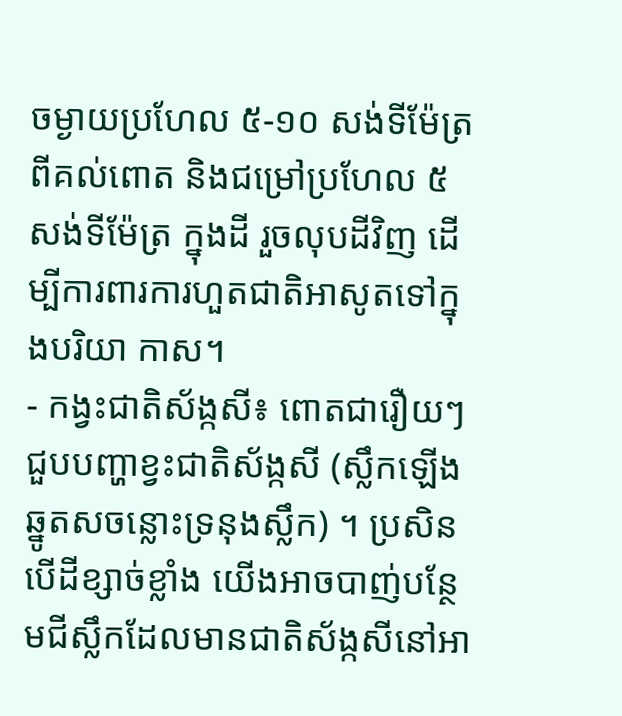ចម្ងាយប្រហែល ៥-១០ សង់ទីម៉ែត្រ ពីគល់ពោត និងជម្រៅប្រហែល ៥ សង់ទីម៉ែត្រ ក្នុងដី រួចលុបដីវិញ ដើម្បីការពារការហួតជាតិអាសូតទៅក្នុងបរិយា កាស។
- កង្វះជាតិស័ង្កសី៖ ពោតជារឿយៗជួបបញ្ហាខ្វះជាតិស័ង្កសី (ស្លឹកឡើងឆ្នូតសចន្លោះទ្រនុងស្លឹក) ។ ប្រសិនបើដីខ្សាច់ខ្លាំង យើងអាចបាញ់បន្ថែមជីស្លឹកដែលមានជាតិស័ង្កសីនៅអា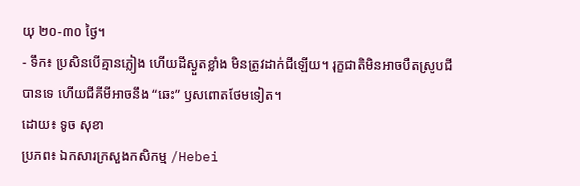យុ ២០-៣០ ថ្ងៃ។
- ទឹក៖ ប្រសិនបើគ្មានភ្លៀង ហើយដីស្ងួតខ្លាំង មិនត្រូវដាក់ជីឡើយ។ រុក្ខជាតិមិនអាចបឺតស្រូបជីបានទេ ហើយជីគីមីអាចនឹង “ឆេះ” ឫសពោតថែមទៀត។
ដោយ៖ ទូច សុខា
ប្រភព៖ ឯកសារក្រសួងកសិកម្ម /Hebei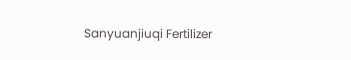Sanyuanjiuqi Fertilizer